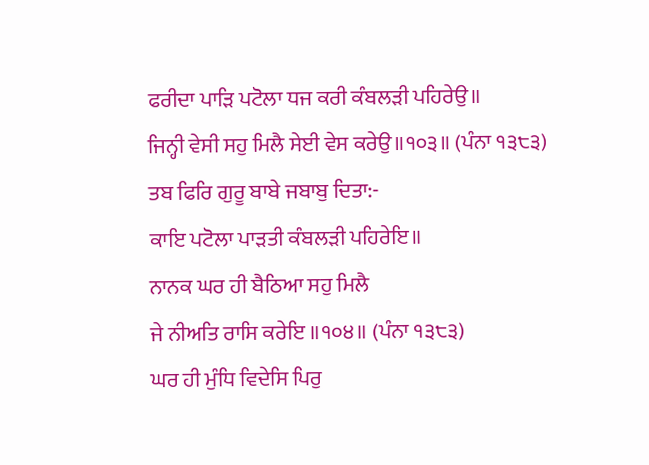ਫਰੀਦਾ ਪਾੜਿ ਪਟੋਲਾ ਧਜ ਕਰੀ ਕੰਬਲੜੀ ਪਹਿਰੇਉ॥
ਜਿਨ੍ਹੀ ਵੇਸੀ ਸਹੁ ਮਿਲੈ ਸੇਈ ਵੇਸ ਕਰੇਉ॥੧੦੩॥ (ਪੰਨਾ ੧੩੮੩)
ਤਬ ਫਿਰਿ ਗੁਰੂ ਬਾਬੇ ਜਬਾਬੁ ਦਿਤਾ:-
ਕਾਇ ਪਟੋਲਾ ਪਾੜਤੀ ਕੰਬਲੜੀ ਪਹਿਰੇਇ॥
ਨਾਨਕ ਘਰ ਹੀ ਬੈਠਿਆ ਸਹੁ ਮਿਲੈ
ਜੇ ਨੀਅਤਿ ਰਾਸਿ ਕਰੇਇ ॥੧੦੪॥ (ਪੰਨਾ ੧੩੮੩)
ਘਰ ਹੀ ਮੁੰਧਿ ਵਿਦੇਸਿ ਪਿਰੁ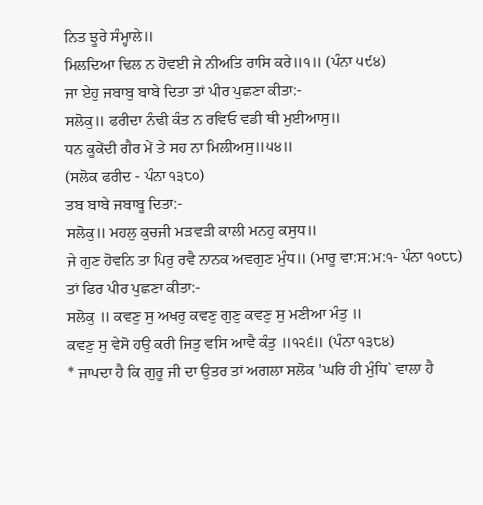ਨਿਤ ਝੂਰੇ ਸੰਮ੍ਹਾਲੇ॥
ਮਿਲਦਿਆ ਢਿਲ ਨ ਹੋਵਈ ਜੇ ਨੀਅਤਿ ਰਾਸਿ ਕਰੇ॥੧॥ (ਪੰਨਾ ੫੯੪)
ਜਾ ਏਹੁ ਜਬਾਬੁ ਬਾਬੇ ਦਿਤਾ ਤਾਂ ਪੀਰ ਪੁਛਣਾ ਕੀਤਾ:-
ਸਲੋਕੁ॥ ਫਰੀਦਾ ਨੰਢੀ ਕੰਤ ਨ ਰਵਿਓ ਵਡੀ ਥੀ ਮੁਈਆਸੁ॥
ਧਨ ਕੂਕੇਂਦੀ ਗੈਰ ਮੇਂ ਤੇ ਸਹ ਨਾ ਮਿਲੀਅਸੁ॥੫੪॥
(ਸਲੋਕ ਫਰੀਦ - ਪੰਨਾ ੧੩੮੦)
ਤਬ ਬਾਬੇ ਜਬਾਬੂ ਦਿਤਾ:-
ਸਲੋਕੁ॥ ਮਹਲੁ ਕੁਚਜੀ ਮੜਵੜੀ ਕਾਲੀ ਮਨਹੁ ਕਸੁਧ॥
ਜੇ ਗੁਣ ਹੋਵਨਿ ਤਾ ਪਿਰੁ ਰਵੈ ਨਾਨਕ ਅਵਗੁਣ ਮੁੰਧ॥ (ਮਾਰੂ ਵਾ:ਸ:ਮ:੧- ਪੰਨਾ ੧੦੮੮)
ਤਾਂ ਫਿਰ ਪੀਰ ਪੁਛਣਾ ਕੀਤਾ:-
ਸਲੋਕੁ ॥ ਕਵਣੁ ਸੁ ਅਖਰੁ ਕਵਣੁ ਗੁਣੁ ਕਵਣੁ ਸੁ ਮਣੀਆ ਮੰਤੁ ॥
ਕਵਣੁ ਸੁ ਵੇਸੋ ਹਉ ਕਰੀ ਜਿਤੁ ਵਸਿ ਆਵੈ ਕੰਤੁ ॥੧੨੬॥ (ਪੰਨਾ ੧੩੮੪)
* ਜਾਪਦਾ ਹੈ ਕਿ ਗੁਰੂ ਜੀ ਦਾ ਉਤਰ ਤਾਂ ਅਗਲਾ ਸਲੋਕ 'ਘਰਿ ਹੀ ਮੁੰਧਿ` ਵਾਲਾ ਹੈ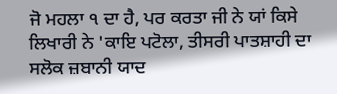ਜੋ ਮਹਲਾ ੧ ਦਾ ਹੈ, ਪਰ ਕਰਤਾ ਜੀ ਨੇ ਯਾਂ ਕਿਸੇ ਲਿਖਾਰੀ ਨੇ 'ਕਾਇ ਪਟੋਲਾ, ਤੀਸਰੀ ਪਾਤਸ਼ਾਹੀ ਦਾ ਸਲੋਕ ਜ਼ਬਾਨੀ ਯਾਦ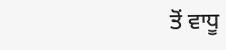ਤੋਂ ਵਾਧੂ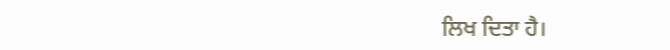ਲਿਖ ਦਿਤਾ ਹੈ।